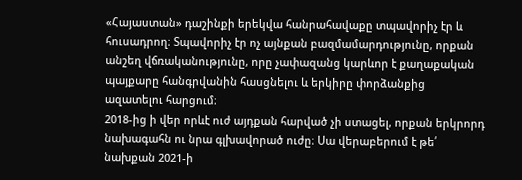«Հայաստան» դաշինքի երեկվա հանրահավաքը տպավորիչ էր և հուսադրող։ Տպավորիչ էր ոչ այնքան բազմամարդությունը, որքան անշեղ վճռականությունը, որը չափազանց կարևոր է քաղաքական պայքարը հանգրվանին հասցնելու և երկիրը փորձանքից ազատելու հարցում։
2018-ից ի վեր որևէ ուժ այդքան հարված չի ստացել, որքան երկրորդ նախագահն ու նրա գլխավորած ուժը։ Սա վերաբերում է թե՛ նախքան 2021-ի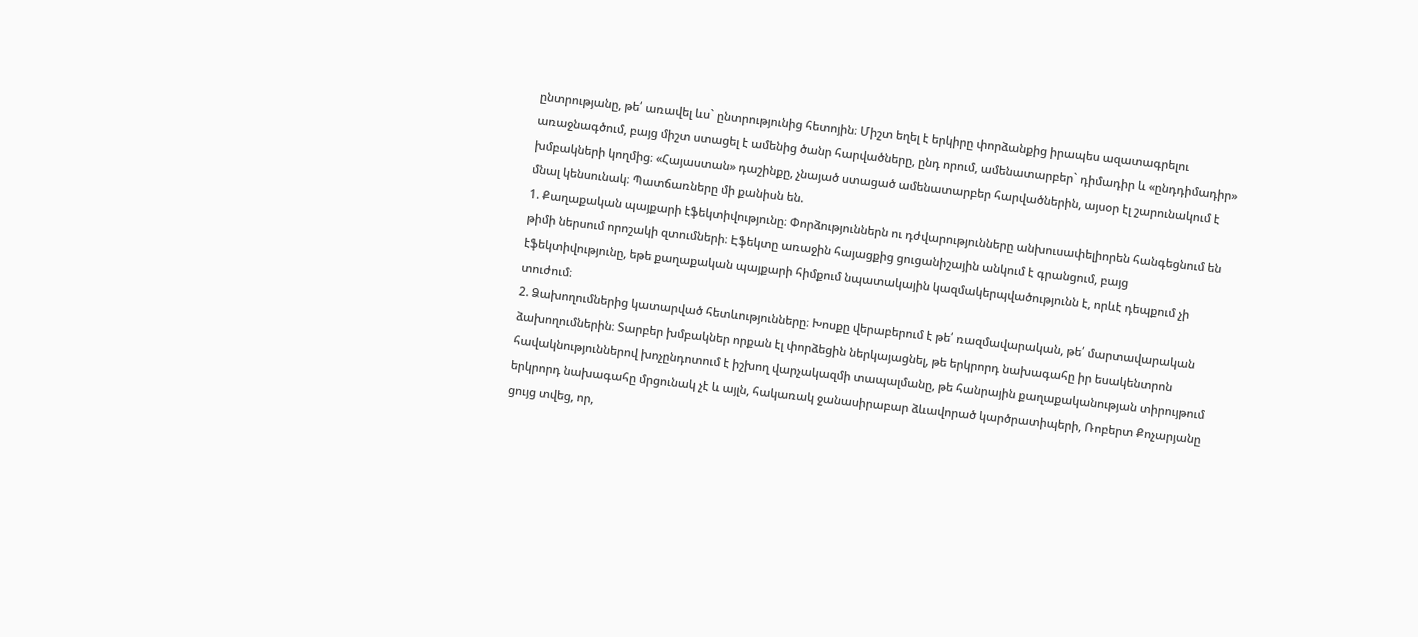ընտրությանը, թե՛ առավել ևս` ընտրությունից հետոյին։ Միշտ եղել է երկիրը փորձանքից իրապես ազատագրելու առաջնագծում, բայց միշտ ստացել է ամենից ծանր հարվածները, ընդ որում, ամենատարբեր` դիմադիր և «ընդդիմադիր» խմբակների կողմից։ «Հայաստան» դաշինքը, չնայած ստացած ամենատարբեր հարվածներին, այսօր էլ շարունակում է մնալ կենսունակ։ Պատճառները մի քանիսն են.
1. Քաղաքական պայքարի էֆեկտիվությունը։ Փորձություններն ու դժվարությունները անխուսափելիորեն հանգեցնում են թիմի ներսում որոշակի զտումների։ Էֆեկտը առաջին հայացքից ցուցանիշային անկում է գրանցում, բայց էֆեկտիվությունը, եթե քաղաքական պայքարի հիմքում նպատակային կազմակերպվածությունն է, որևէ դեպքում չի տուժում։
2. Ձախողումներից կատարված հետևությունները։ Խոսքը վերաբերում է թե՛ ռազմավարական, թե՛ մարտավարական ձախողումներին։ Տարբեր խմբակներ որքան էլ փորձեցին ներկայացնել, թե երկրորդ նախագահը իր եսակենտրոն հավակնություններով խոչընդոտում է իշխող վարչակազմի տապալմանը, թե հանրային քաղաքականության տիրույթում երկրորդ նախագահը մրցունակ չէ և այլն, հակառակ ջանասիրաբար ձևավորած կարծրատիպերի, Ռոբերտ Քոչարյանը ցույց տվեց, որ,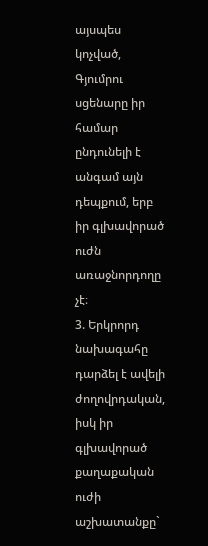այսպես կոչված, Գյումրու սցենարը իր համար ընդունելի է անգամ այն դեպքում, երբ իր գլխավորած ուժն առաջնորդողը չէ։
3. Երկրորդ նախագահը դարձել է ավելի ժողովրդական, իսկ իր գլխավորած քաղաքական ուժի աշխատանքը`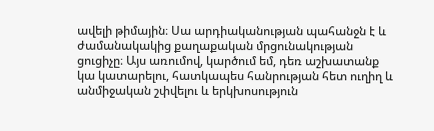ավելի թիմային։ Սա արդիականության պահանջն է և ժամանակակից քաղաքական մրցունակության ցուցիչը։ Այս առումով, կարծում եմ, դեռ աշխատանք կա կատարելու, հատկապես հանրության հետ ուղիղ և անմիջական շփվելու և երկխոսություն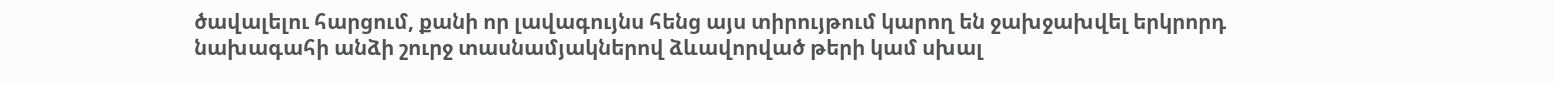ծավալելու հարցում, քանի որ լավագույնս հենց այս տիրույթում կարող են ջախջախվել երկրորդ նախագահի անձի շուրջ տասնամյակներով ձևավորված թերի կամ սխալ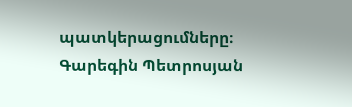պատկերացումները։
Գարեգին Պետրոսյան